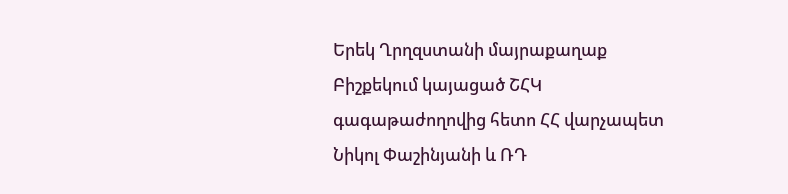Երեկ Ղրղզստանի մայրաքաղաք Բիշքեկում կայացած ՇՀԿ գագաթաժողովից հետո ՀՀ վարչապետ Նիկոլ Փաշինյանի և ՌԴ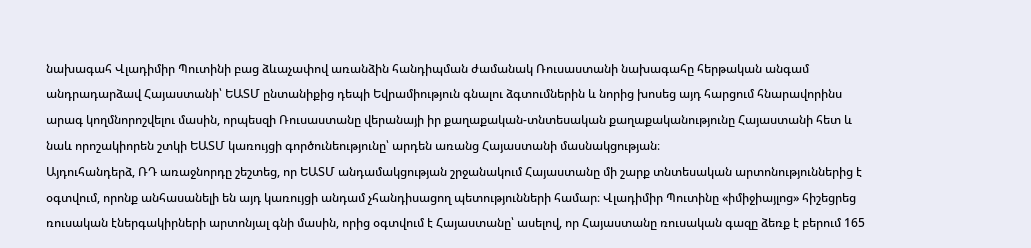նախագահ Վլադիմիր Պուտինի բաց ձևաչափով առանձին հանդիպման ժամանակ Ռուսաստանի նախագահը հերթական անգամ անդրադարձավ Հայաստանի՝ ԵԱՏՄ ընտանիքից դեպի Եվրամիություն գնալու ձգտումներին և նորից խոսեց այդ հարցում հնարավորինս արագ կողմնորոշվելու մասին, որպեսզի Ռուսաստանը վերանայի իր քաղաքական-տնտեսական քաղաքականությունը Հայաստանի հետ և նաև որոշակիորեն շտկի ԵԱՏՄ կառույցի գործունեությունը՝ արդեն առանց Հայաստանի մասնակցության։
Այդուհանդերձ, ՌԴ առաջնորդը շեշտեց, որ ԵԱՏՄ անդամակցության շրջանակում Հայաստանը մի շարք տնտեսական արտոնություններից է օգտվում, որոնք անհասանելի են այդ կառույցի անդամ չհանդիսացող պետությունների համար։ Վլադիմիր Պուտինը «իմիջիայլոց» հիշեցրեց ռուսական էներգակիրների արտոնյալ գնի մասին, որից օգտվում է Հայաստանը՝ ասելով, որ Հայաստանը ռուսական գազը ձեռք է բերում 165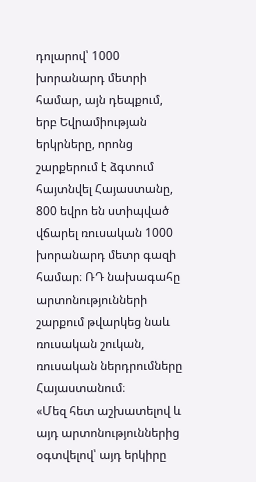դոլարով՝ 1000 խորանարդ մետրի համար, այն դեպքում, երբ Եվրամիության երկրները, որոնց շարքերում է ձգտում հայտնվել Հայաստանը, 800 եվրո են ստիպված վճարել ռուսական 1000 խորանարդ մետր գազի համար։ ՌԴ նախագահը արտոնությունների շարքում թվարկեց նաև ռուսական շուկան, ռուսական ներդրումները Հայաստանում։
«Մեզ հետ աշխատելով և այդ արտոնություններից օգտվելով՝ այդ երկիրը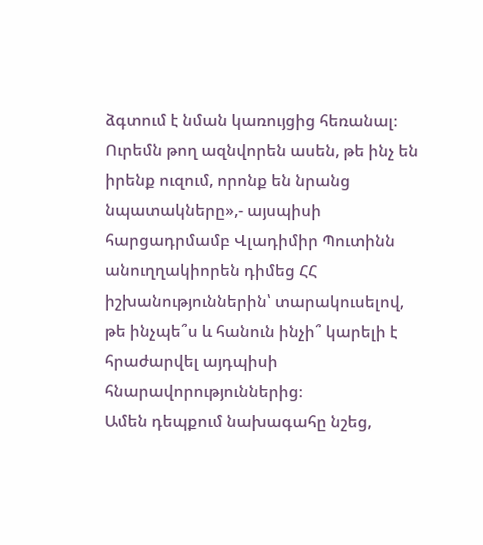ձգտում է նման կառույցից հեռանալ։ Ուրեմն թող ազնվորեն ասեն, թե ինչ են իրենք ուզում, որոնք են նրանց նպատակները»,- այսպիսի հարցադրմամբ Վլադիմիր Պուտինն անուղղակիորեն դիմեց ՀՀ իշխանություններին՝ տարակուսելով, թե ինչպե՞ս և հանուն ինչի՞ կարելի է հրաժարվել այդպիսի հնարավորություններից։
Ամեն դեպքում նախագահը նշեց,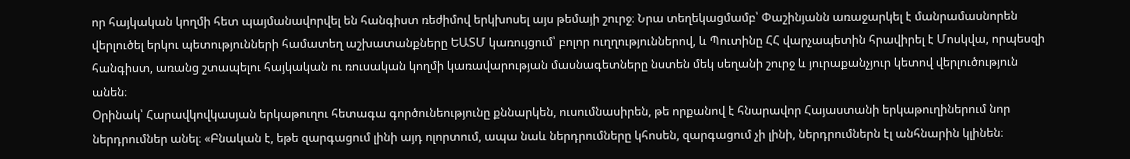որ հայկական կողմի հետ պայմանավորվել են հանգիստ ռեժիմով երկխոսել այս թեմայի շուրջ։ Նրա տեղեկացմամբ՝ Փաշինյանն առաջարկել է մանրամասնորեն վերլուծել երկու պետությունների համատեղ աշխատանքները ԵԱՏՄ կառույցում՝ բոլոր ուղղություններով, և Պուտինը ՀՀ վարչապետին հրավիրել է Մոսկվա, որպեսզի հանգիստ, առանց շտապելու հայկական ու ռուսական կողմի կառավարության մասնագետները նստեն մեկ սեղանի շուրջ և յուրաքանչյուր կետով վերլուծություն անեն։
Օրինակ՝ Հարավկովկասյան երկաթուղու հետագա գործունեությունը քննարկեն, ուսումնասիրեն, թե որքանով է հնարավոր Հայաստանի երկաթուղիներում նոր ներդրումներ անել։ «Բնական է, եթե զարգացում լինի այդ ոլորտում, ապա նաև ներդրումները կհոսեն, զարգացում չի լինի, ներդրումներն էլ անհնարին կլինեն։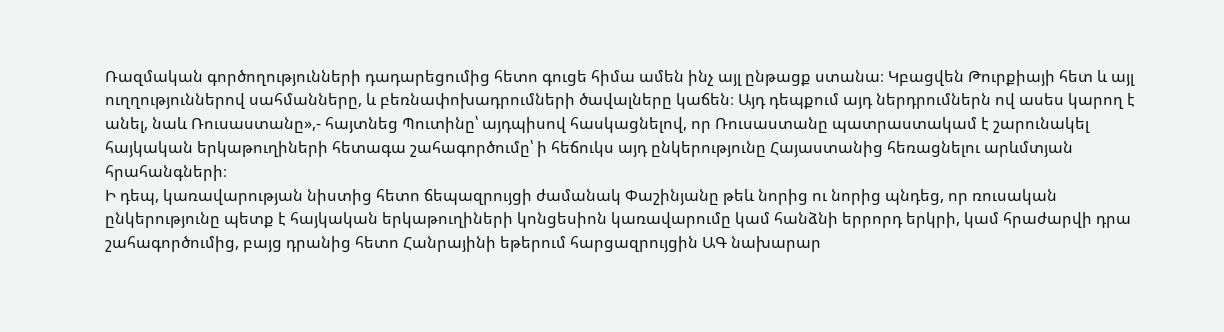Ռազմական գործողությունների դադարեցումից հետո գուցե հիմա ամեն ինչ այլ ընթացք ստանա։ Կբացվեն Թուրքիայի հետ և այլ ուղղություններով սահմանները, և բեռնափոխադրումների ծավալները կաճեն։ Այդ դեպքում այդ ներդրումներն ով ասես կարող է անել, նաև Ռուսաստանը»,- հայտնեց Պուտինը՝ այդպիսով հասկացնելով, որ Ռուսաստանը պատրաստակամ է շարունակել հայկական երկաթուղիների հետագա շահագործումը՝ ի հեճուկս այդ ընկերությունը Հայաստանից հեռացնելու արևմտյան հրահանգների։
Ի դեպ, կառավարության նիստից հետո ճեպազրույցի ժամանակ Փաշինյանը թեև նորից ու նորից պնդեց, որ ռուսական ընկերությունը պետք է հայկական երկաթուղիների կոնցեսիոն կառավարումը կամ հանձնի երրորդ երկրի, կամ հրաժարվի դրա շահագործումից, բայց դրանից հետո Հանրայինի եթերում հարցազրույցին ԱԳ նախարար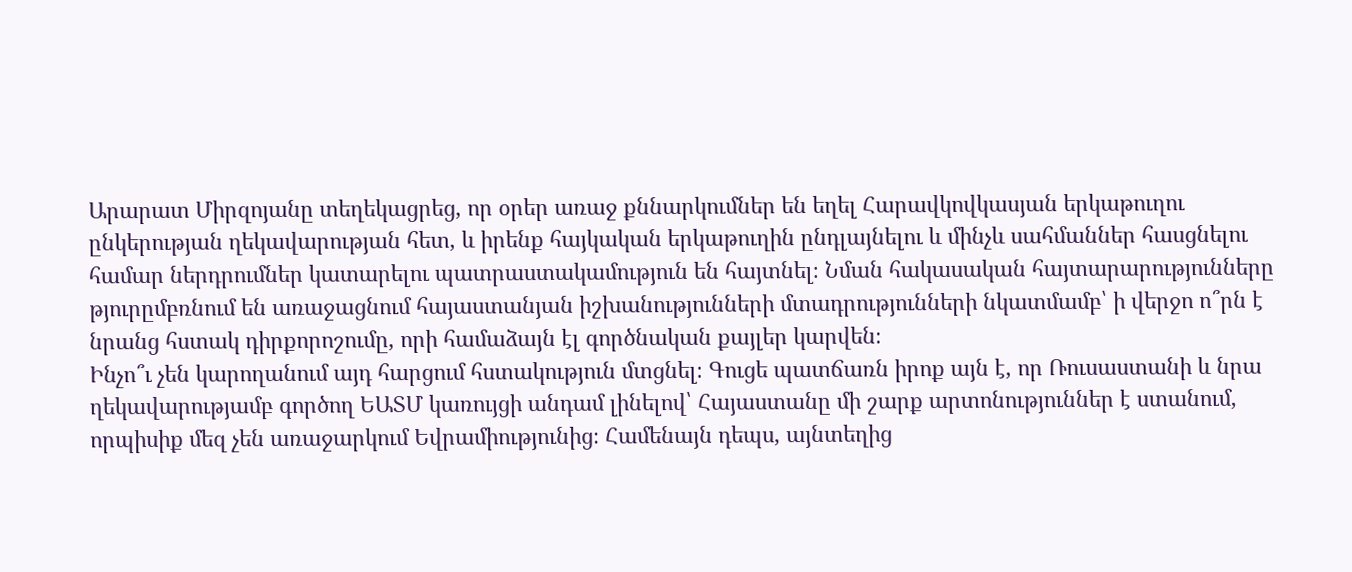Արարատ Միրզոյանը տեղեկացրեց, որ օրեր առաջ քննարկումներ են եղել Հարավկովկասյան երկաթուղու ընկերության ղեկավարության հետ, և իրենք հայկական երկաթուղին ընդլայնելու և մինչև սահմաններ հասցնելու համար ներդրումներ կատարելու պատրաստակամություն են հայտնել։ Նման հակասական հայտարարությունները թյուրըմբռնում են առաջացնում հայաստանյան իշխանությունների մտադրությունների նկատմամբ՝ ի վերջո ո՞րն է նրանց հստակ դիրքորոշումը, որի համաձայն էլ գործնական քայլեր կարվեն։
Ինչո՞ւ չեն կարողանում այդ հարցում հստակություն մտցնել։ Գուցե պատճառն իրոք այն է, որ Ռուսաստանի և նրա ղեկավարությամբ գործող ԵԱՏՄ կառույցի անդամ լինելով՝ Հայաստանը մի շարք արտոնություններ է ստանում, որպիսիք մեզ չեն առաջարկում Եվրամիությունից։ Համենայն դեպս, այնտեղից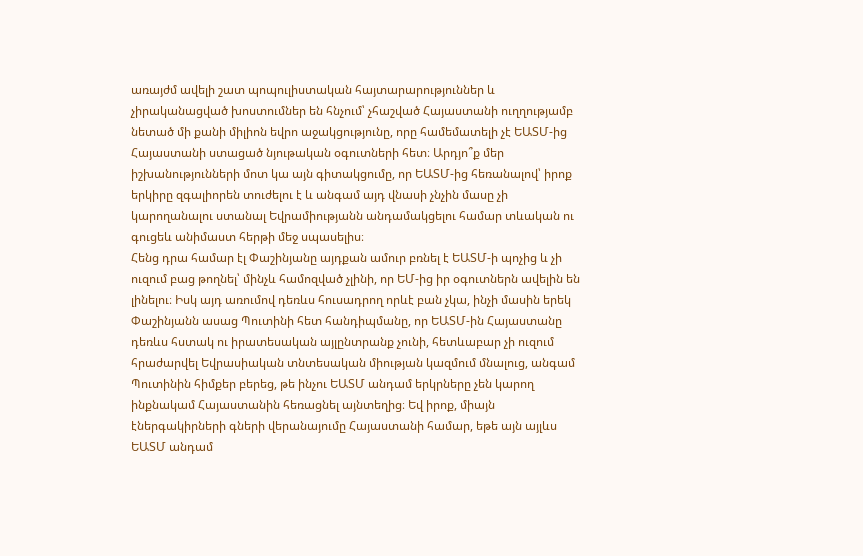առայժմ ավելի շատ պոպուլիստական հայտարարություններ և չիրականացված խոստումներ են հնչում՝ չհաշված Հայաստանի ուղղությամբ նետած մի քանի միլիոն եվրո աջակցությունը, որը համեմատելի չէ ԵԱՏՄ-ից Հայաստանի ստացած նյութական օգուտների հետ։ Արդյո՞ք մեր իշխանությունների մոտ կա այն գիտակցումը, որ ԵԱՏՄ-ից հեռանալով՝ իրոք երկիրը զգալիորեն տուժելու է և անգամ այդ վնասի չնչին մասը չի կարողանալու ստանալ Եվրամիությանն անդամակցելու համար տևական ու գուցեև անիմաստ հերթի մեջ սպասելիս։
Հենց դրա համար էլ Փաշինյանը այդքան ամուր բռնել է ԵԱՏՄ-ի պոչից և չի ուզում բաց թողնել՝ մինչև համոզված չլինի, որ ԵՄ-ից իր օգուտներն ավելին են լինելու։ Իսկ այդ առումով դեռևս հուսադրող որևէ բան չկա, ինչի մասին երեկ Փաշինյանն ասաց Պուտինի հետ հանդիպմանը, որ ԵԱՏՄ-ին Հայաստանը դեռևս հստակ ու իրատեսական այլընտրանք չունի, հետևաբար չի ուզում հրաժարվել Եվրասիական տնտեսական միության կազմում մնալուց, անգամ Պուտինին հիմքեր բերեց, թե ինչու ԵԱՏՄ անդամ երկրները չեն կարող ինքնակամ Հայաստանին հեռացնել այնտեղից։ Եվ իրոք, միայն էներգակիրների գների վերանայումը Հայաստանի համար, եթե այն այլևս ԵԱՏՄ անդամ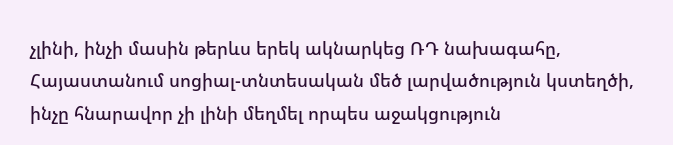չլինի, ինչի մասին թերևս երեկ ակնարկեց ՌԴ նախագահը, Հայաստանում սոցիալ-տնտեսական մեծ լարվածություն կստեղծի, ինչը հնարավոր չի լինի մեղմել որպես աջակցություն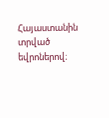Հայաստանին տրված եվրոներով։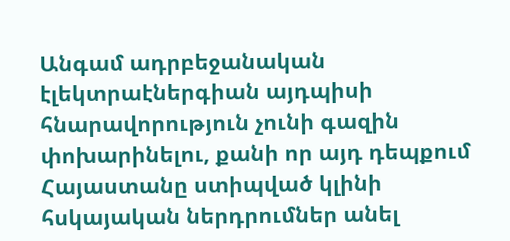Անգամ ադրբեջանական էլեկտրաէներգիան այդպիսի հնարավորություն չունի գազին փոխարինելու, քանի որ այդ դեպքում Հայաստանը ստիպված կլինի հսկայական ներդրումներ անել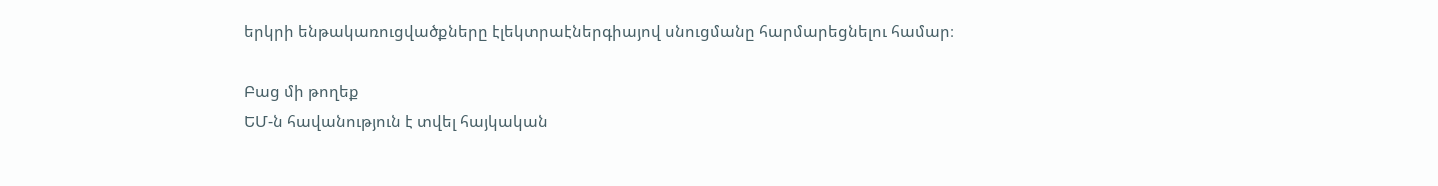երկրի ենթակառուցվածքները էլեկտրաէներգիայով սնուցմանը հարմարեցնելու համար։

Բաց մի թողեք
ԵՄ-ն հավանություն է տվել հայկական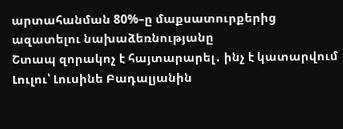արտահանման 80%–ը մաքսատուրքերից ազատելու նախաձեռնությանը
Շտապ զորակոչ է հայտարարել․ ինչ է կատարվում
Լուլու՝ Լուսինե Բադալյանին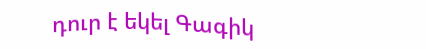դուր է եկել Գագիկ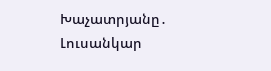Խաչատրյանը․ Լուսանկար